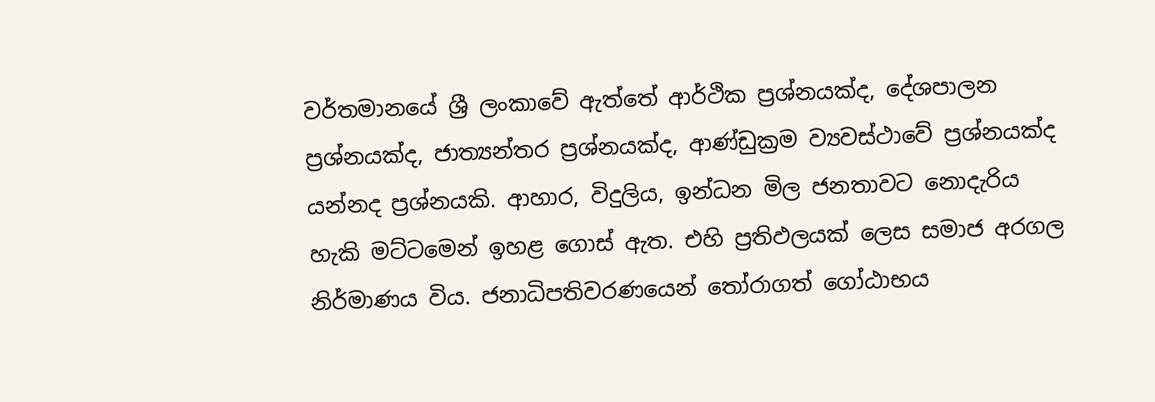වර්තමානයේ ශ්‍රී ලංකාවේ ඇත්තේ ආර්ථික ප්‍රශ්නයක්ද, දේශපාලන ප්‍රශ්නයක්ද, ජාත්‍යන්තර ප්‍රශ්නයක්ද, ආණ්ඩුක්‍රම ව්‍යවස්ථාවේ ප්‍රශ්නයක්ද යන්නද ප්‍රශ්නයකි. ආහාර, විදුලිය, ඉන්ධන මිල ජනතාවට නොදැරිය හැකි මට්ටමෙන් ඉහළ ගොස් ඇත. එහි ප්‍රතිඵලයක් ලෙස සමාජ අරගල නිර්මාණය විය. ජනාධිපතිවරණයෙන් තෝරාගත් ගෝඨාභය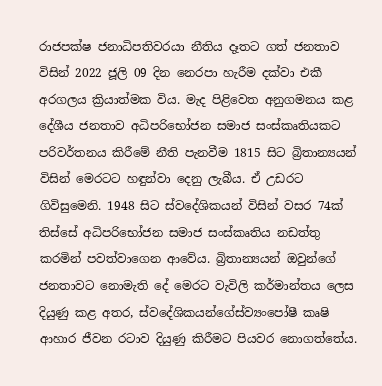රාජපක්ෂ ජනාධිපතිවරයා නීතිය දෑතට ගත් ජනතාව විසින් 2022 ජූලි 09 දින නෙරපා හැරීම දක්වා එකී අරගලය ක්‍රියාත්මක විය. මැද පිළිවෙත අනුගමනය කළ දේශීය ජනතාව අධිපරිභෝජන සමාජ සංස්කෘතියකට පරිවර්තනය කිරීමේ නීති පැනවීම 1815 සිට බ්‍රිතාන්‍යයන් විසින් මෙරටට හඳුන්වා දෙනු ලැබීය. ඒ උඩරට ගිවිසුමෙනි. 1948 සිට ස්වදේශිකයන් විසින් වසර 74ක් තිස්සේ අධිපරිභෝජන සමාජ සංස්කෘතිය නඩත්තු කරමින් පවත්වාගෙන ආවේය. බ්‍රිතාන්‍යයන් ඔවුන්ගේ ජනතාවට නොමැති දේ මෙරට වැවිලි කර්මාන්තය ලෙස දියුණු කළ අතර, ස්වදේශිකයන්ගේස්ව්‍යංපෝෂී කෘෂි ආහාර ජීවන රටාව දියුණු කිරීමට පියවර නොගත්තේය.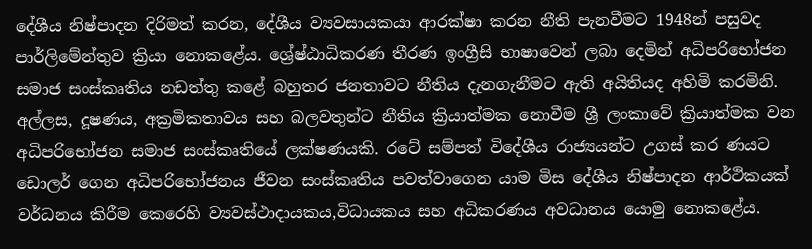දේශීය නිෂ්පාදන දිරිමත් කරන, දේශීය ව්‍යවසායකයා ආරක්ෂා කරන නීති පැනවීමට 1948න් පසුවද පාර්ලිමේන්තුව ක්‍රියා නොකළේය. ශ්‍රේෂ්ඨාධිකරණ තීරණ ඉංග්‍රීසි භාෂාවෙන් ලබා දෙමින් අධිපරිභෝජන සමාජ සංස්කෘතිය නඩත්තු කළේ බහුතර ජනතාවට නීතිය දැනගැනීමට ඇති අයිතියද අහිමි කරමිනි. අල්ලස, දූෂණය, අක්‍රමිකතාවය සහ බලවතුන්ට නීතිය ක්‍රියාත්මක නොවීම ශ්‍රී ලංකාවේ ක්‍රියාත්මක වන අධිපරිභෝජන සමාජ සංස්කෘතියේ ලක්ෂණයකි. රටේ සම්පත් විදේශීය රාජ්‍යයන්ට උගස් කර ණයට ඩොලර් ගෙන අධිපරිභෝජනය ජීවන සංස්කෘතිය පවත්වාගෙන යාම මිස දේශීය නිෂ්පාදන ආර්ථිකයක් වර්ධනය කිරීම කෙරෙහි ව්‍යවස්ථාදායකය,විධායකය සහ අධිකරණය අවධානය යොමු නොකළේය.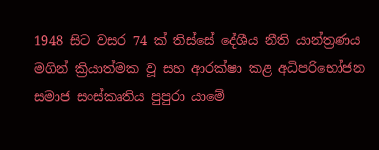1948 සිට වසර 74 ක් තිස්සේ දේශීය නීති යාන්ත්‍රණය මගින් ක්‍රියාත්මක වූ සහ ආරක්ෂා කළ අධිපරිභෝජන සමාජ සංස්කෘතිය පුපුරා යාමේ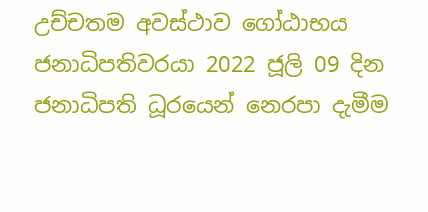උච්චතම අවස්ථාව ගෝඨාභය ජනාධිපතිවරයා 2022 ජූලි 09 දින ජනාධිපති ධූරයෙන් නෙරපා දැමීම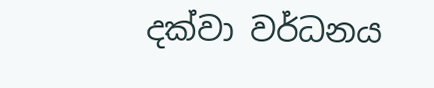දක්වා වර්ධනය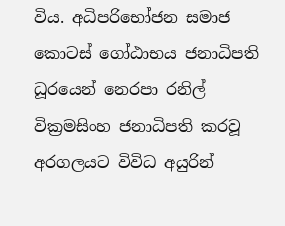විය. අධිපරිභෝජන සමාජ කොටස් ගෝඨාභය ජනාධිපති ධූරයෙන් නෙරපා රනිල් වික්‍රමසිංහ ජනාධිපති කරවූ අරගලයට විවිධ අයුරින්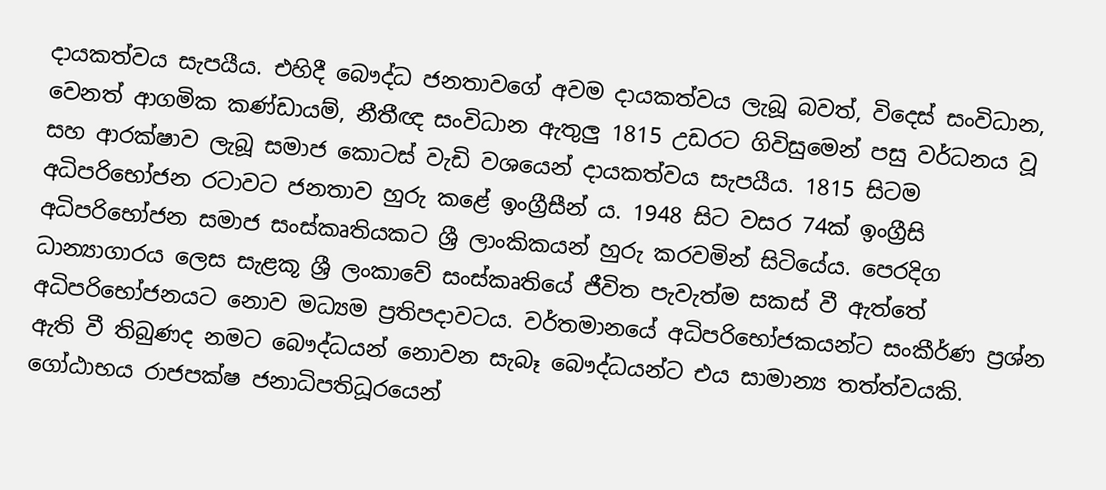දායකත්වය සැපයීය. එහිදී බෞද්ධ ජනතාවගේ අවම දායකත්වය ලැබූ බවත්, විදෙස් සංවිධාන, වෙනත් ආගමික කණ්ඩායම්, නීතීඥ සංවිධාන ඇතුලු 1815 උඩරට ගිවිසුමෙන් පසු වර්ධනය වූ සහ ආරක්ෂාව ලැබූ සමාජ කොටස් වැඩි වශයෙන් දායකත්වය සැපයීය. 1815 සිටම අධිපරිභෝජන රටාවට ජනතාව හුරු කළේ ඉංග්‍රීසීන් ය. 1948 සිට වසර 74ක් ඉංග්‍රීසි අධිපරිභෝජන සමාජ සංස්කෘතියකට ශ්‍රී ලාංකිකයන් හුරු කරවමින් සිටියේය. පෙරදිග ධාන්‍යාගාරය ලෙස සැළකූ ශ්‍රී ලංකාවේ සංස්කෘතියේ ජීවිත පැවැත්ම සකස් වී ඇත්තේ අධිපරිභෝජනයට නොව මධ්‍යම ප්‍රතිපදාවටය. වර්තමානයේ අධිපරිභෝජකයන්ට සංකීර්ණ ප්‍රශ්න ඇති වී තිබුණද නමට බෞද්ධයන් නොවන සැබෑ බෞද්ධයන්ට එය සාමාන්‍ය තත්ත්වයකි. ගෝඨාභය රාජපක්ෂ ජනාධිපතිධූරයෙන්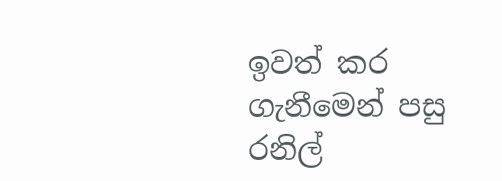ඉවත් කර ගැනීමෙන් පසු රනිල්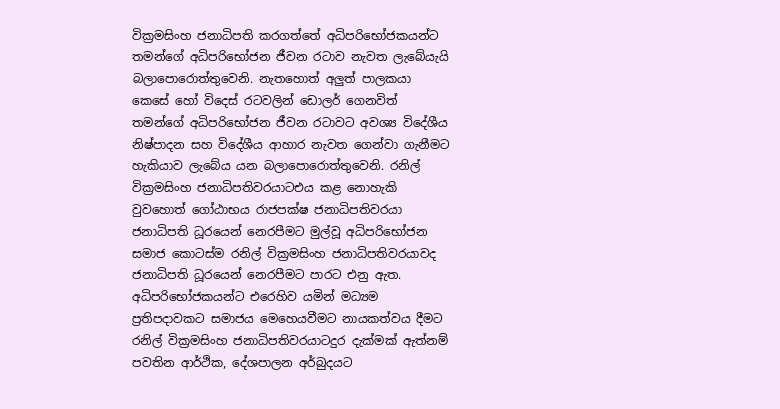වික්‍රමසිංහ ජනාධිපති කරගත්තේ අධිපරිභෝජකයන්ට තමන්ගේ අධිපරිභෝජන ජීවන රටාව නැවත ලැබේයැයි බලාපොරොත්තුවෙනි. නැතහොත් අලුත් පාලකයා කෙසේ හෝ විදෙස් රටවලින් ඩොලර් ගෙනවිත් තමන්ගේ අධිපරිභෝජන ජීවන රටාවට අවශ්‍ය විදේශීය නිෂ්පාදන සහ විදේශීය ආහාර නැවත ගෙන්වා ගැනීමට හැකියාව ලැබේය යන බලාපොරොත්තුවෙනි. රනිල් වික්‍රමසිංහ ජනාධිපතිවරයාටඑය කළ නොහැකි වුවහොත් ගෝඨාභය රාජපක්ෂ ජනාධිපතිවරයා ජනාධිපති ධූරයෙන් නෙරපීමට මුල්වූ අධිපරිභෝජන සමාජ කොටස්ම රනිල් වික්‍රමසිංහ ජනාධිපතිවරයාවද ජනාධිපති ධූරයෙන් නෙරපීමට පාරට එනු ඇත. අධිපරිභෝජකයන්ට එරෙහිව යමින් මධ්‍යම ප්‍රතිපදාවකට සමාජය මෙහෙයවීමට නායකත්වය දීමට රනිල් වික්‍රමසිංහ ජනාධිපතිවරයාටදුර දැක්මක් ඇත්නම් පවතින ආර්ථික, දේශපාලන අර්බුදයට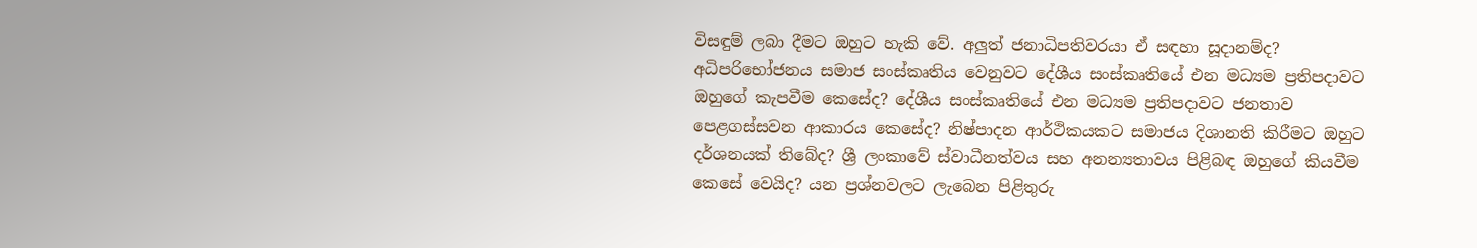විසඳුම් ලබා දීමට ඔහුට හැකි වේ. අලුත් ජනාධිපතිවරයා ඒ සඳහා සූදානම්ද? අධිපරිභෝජනය සමාජ සංස්කෘතිය වෙනුවට දේශීය සංස්කෘතියේ එන මධ්‍යම ප්‍රතිපදාවට ඔහුගේ කැපවීම කෙසේද? දේශීය සංස්කෘතියේ එන මධ්‍යම ප්‍රතිපදාවට ජනතාව පෙළගස්සවන ආකාරය කෙසේද? නිෂ්පාදන ආර්ථිකයකට සමාජය දිශානති කිරීමට ඔහුට දර්ශනයක් තිබේද? ශ්‍රී ලංකාවේ ස්වාධීනත්වය සහ අනන්‍යතාවය පිළිබඳ ඔහුගේ කියවීම කෙසේ වෙයිද? යන ප්‍රශ්නවලට ලැබෙන පිළිතුරු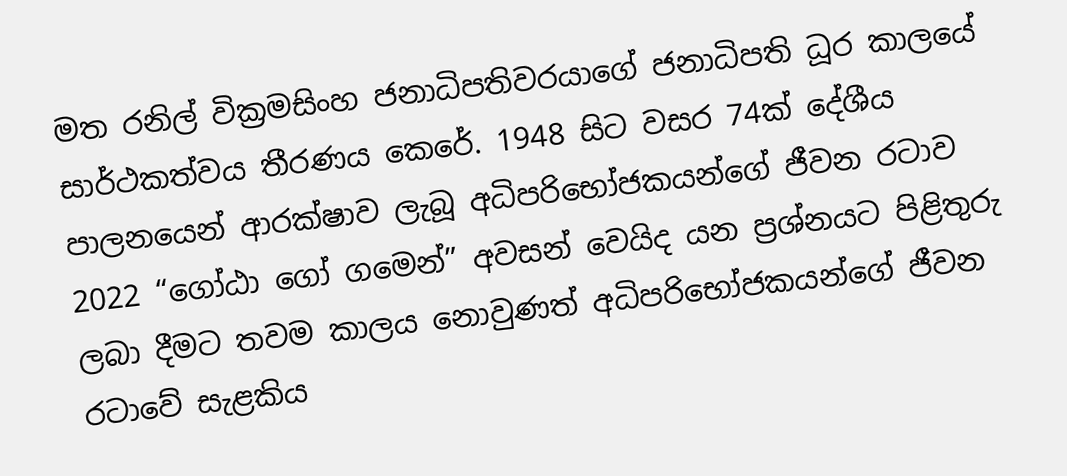මත රනිල් වික්‍රමසිංහ ජනාධිපතිවරයාගේ ජනාධිපති ධූර කාලයේ සාර්ථකත්වය තීරණය කෙරේ. 1948 සිට වසර 74ක් දේශීය පාලනයෙන් ආරක්ෂාව ලැබූ අධිපරිභෝජකයන්ගේ ජීවන රටාව 2022 “ගෝඨා ගෝ ගමෙන්” අවසන් වෙයිද යන ප්‍රශ්නයට පිළිතුරු ලබා දීමට තවම කාලය නොවුණත් අධිපරිභෝජකයන්ගේ ජීවන රටාවේ සැළකිය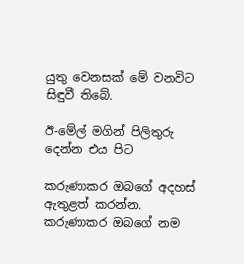යුතු වෙනසක් මේ වනවිට සිඳුවී තිබේ.

ඊ-මේල් මගින් පිලිතුරු දෙන්න එය පිට

කරුණාකර ඔබගේ අදහස් ඇතුළත් කරන්න.
කරුණාකර ඔබගේ නම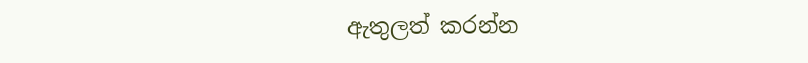ඇතුලත් කරන්න